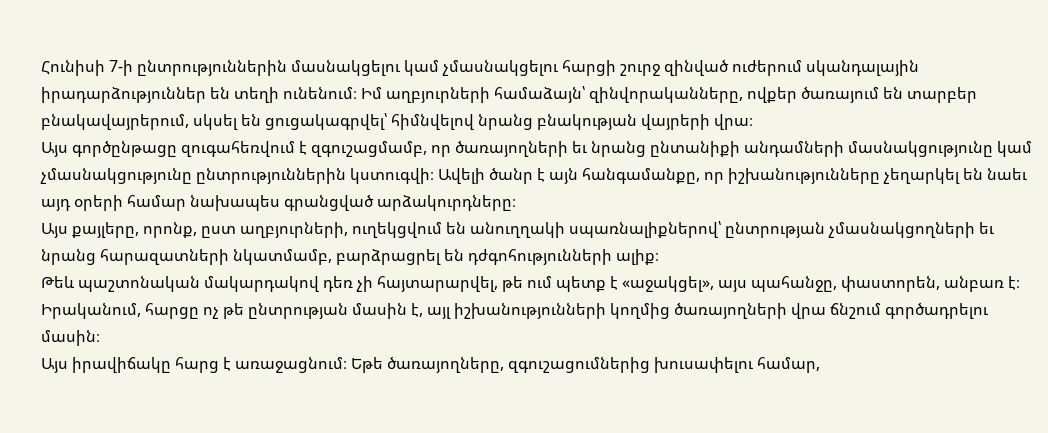Հունիսի 7-ի ընտրություններին մասնակցելու կամ չմասնակցելու հարցի շուրջ զինված ուժերում սկանդալային իրադարձություններ են տեղի ունենում։ Իմ աղբյուրների համաձայն՝ զինվորականները, ովքեր ծառայում են տարբեր բնակավայրերում, սկսել են ցուցակագրվել՝ հիմնվելով նրանց բնակության վայրերի վրա։
Այս գործընթացը զուգահեռվում է զգուշացմամբ, որ ծառայողների եւ նրանց ընտանիքի անդամների մասնակցությունը կամ չմասնակցությունը ընտրություններին կստուգվի։ Ավելի ծանր է այն հանգամանքը, որ իշխանությունները չեղարկել են նաեւ այդ օրերի համար նախապես գրանցված արձակուրդները։
Այս քայլերը, որոնք, ըստ աղբյուրների, ուղեկցվում են անուղղակի սպառնալիքներով՝ ընտրության չմասնակցողների եւ նրանց հարազատների նկատմամբ, բարձրացրել են դժգոհությունների ալիք։
Թեև պաշտոնական մակարդակով դեռ չի հայտարարվել, թե ում պետք է «աջակցել», այս պահանջը, փաստորեն, անբառ է։ Իրականում, հարցը ոչ թե ընտրության մասին է, այլ իշխանությունների կողմից ծառայողների վրա ճնշում գործադրելու մասին։
Այս իրավիճակը հարց է առաջացնում։ Եթե ծառայողները, զգուշացումներից խուսափելու համար,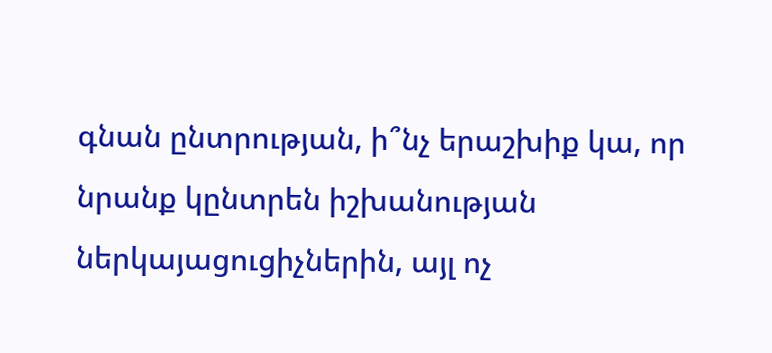գնան ընտրության, ի՞նչ երաշխիք կա, որ նրանք կընտրեն իշխանության ներկայացուցիչներին, այլ ոչ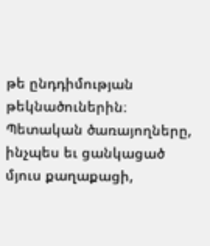թե ընդդիմության թեկնածուներին։ Պետական ծառայողները, ինչպես եւ ցանկացած մյուս քաղաքացի,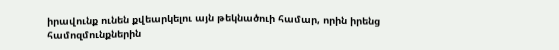իրավունք ունեն քվեարկելու այն թեկնածուի համար, որին իրենց համոզմունքներին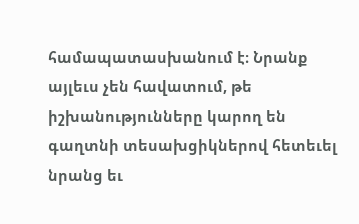համապատասխանում է։ Նրանք այլեւս չեն հավատում, թե իշխանությունները կարող են գաղտնի տեսախցիկներով հետեւել նրանց եւ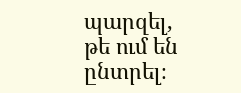պարզել, թե ում են ընտրել։